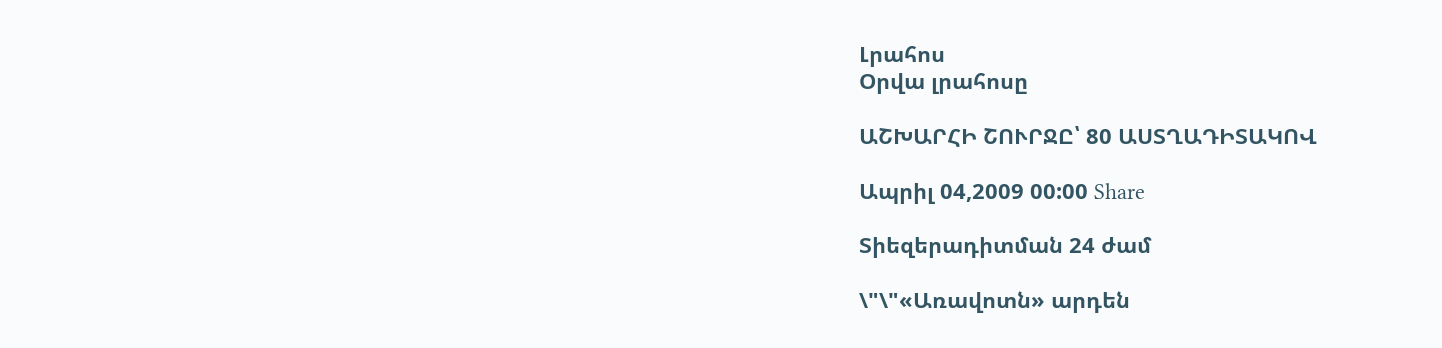Լրահոս
Օրվա լրահոսը

ԱՇԽԱՐՀԻ ՇՈՒՐՋԸ՝ 80 ԱՍՏՂԱԴԻՏԱԿՈՎ

Ապրիլ 04,2009 00:00 Share

Տիեզերադիտման 24 ժամ

\"\"«Առավոտն» արդեն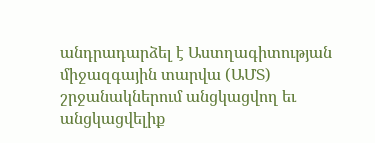անդրադարձել է Աստղագիտության միջազգային տարվա (ԱՄՏ) շրջանակներում անցկացվող եւ անցկացվելիք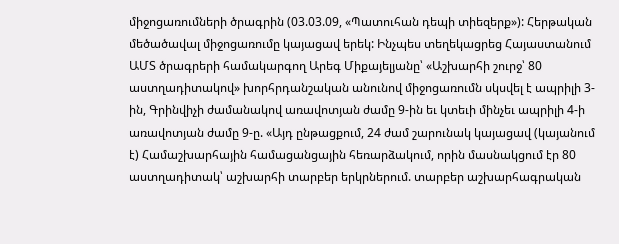միջոցառումների ծրագրին (03.03.09, «Պատուհան դեպի տիեզերք»): Հերթական մեծածավալ միջոցառումը կայացավ երեկ: Ինչպես տեղեկացրեց Հայաստանում ԱՄՏ ծրագրերի համակարգող Արեգ Միքայելյանը՝ «Աշխարհի շուրջ՝ 80 աստղադիտակով» խորհրդանշական անունով միջոցառումն սկսվել է ապրիլի 3-ին, Գրինվիչի ժամանակով առավոտյան ժամը 9-ին եւ կտեւի մինչեւ ապրիլի 4-ի առավոտյան ժամը 9-ը. «Այդ ընթացքում, 24 ժամ շարունակ կայացավ (կայանում է) Համաշխարհային համացանցային հեռարձակում, որին մասնակցում էր 80 աստղադիտակ՝ աշխարհի տարբեր երկրներում. տարբեր աշխարհագրական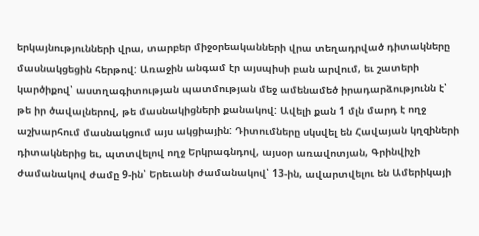երկայնությունների վրա, տարբեր միջօրեականների վրա տեղադրված դիտակները մասնակցեցին հերթով: Առաջին անգամ էր այսպիսի բան արվում, եւ շատերի կարծիքով՝ աստղագիտության պատմության մեջ ամենամեծ իրադարձությունն է՝ թե իր ծավալներով, թե մասնակիցների քանակով: Ավելի քան 1 մլն մարդ է ողջ աշխարհում մասնակցում այս ակցիային: Դիտումները սկսվել են Հավայան կղզիների դիտակներից եւ, պտտվելով ողջ Երկրագնդով, այսօր առավոտյան, Գրինվիչի ժամանակով ժամը 9-ին՝ Երեւանի ժամանակով՝ 13-ին, ավարտվելու են Ամերիկայի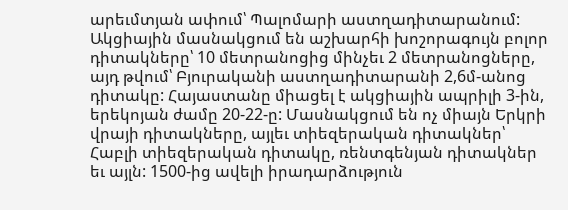արեւմտյան ափում՝ Պալոմարի աստղադիտարանում: Ակցիային մասնակցում են աշխարհի խոշորագույն բոլոր դիտակները՝ 10 մետրանոցից մինչեւ 2 մետրանոցները, այդ թվում՝ Բյուրականի աստղադիտարանի 2,6մ-անոց դիտակը: Հայաստանը միացել է ակցիային ապրիլի 3-ին, երեկոյան ժամը 20-22-ը: Մասնակցում են ոչ միայն Երկրի վրայի դիտակները, այլեւ տիեզերական դիտակներ՝ Հաբլի տիեզերական դիտակը, ռենտգենյան դիտակներ եւ այլն: 1500-ից ավելի իրադարձություն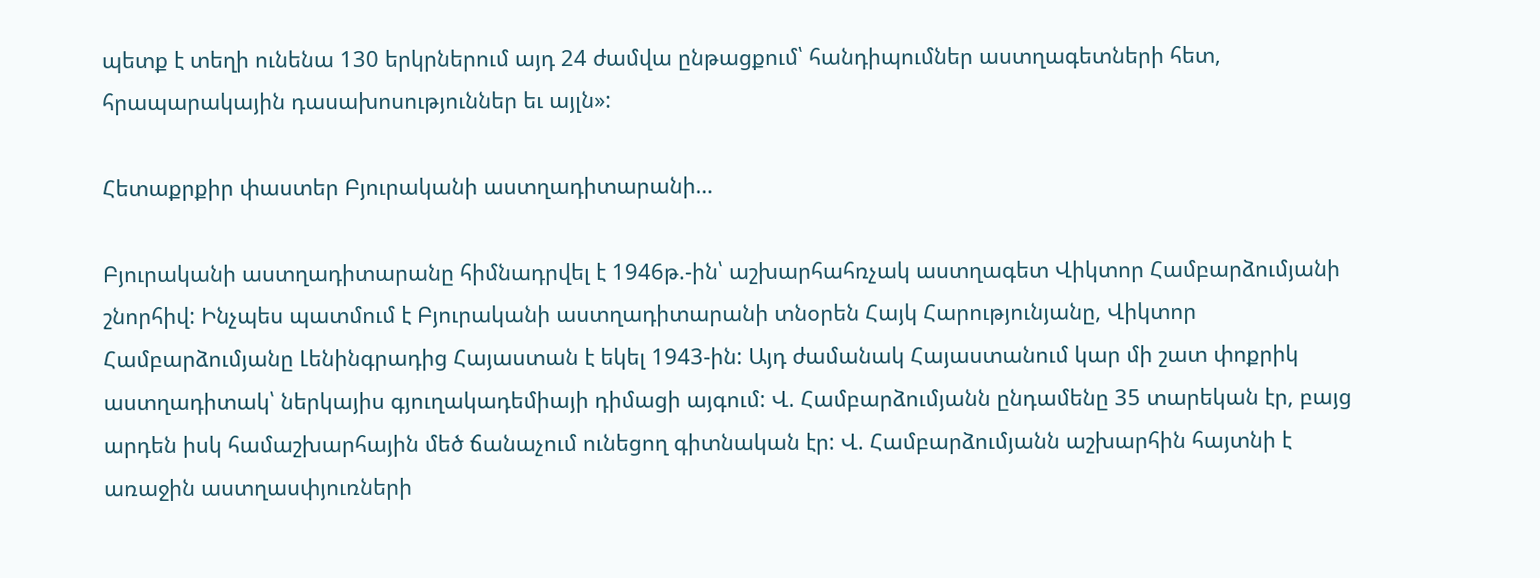պետք է տեղի ունենա 130 երկրներում այդ 24 ժամվա ընթացքում՝ հանդիպումներ աստղագետների հետ, հրապարակային դասախոսություններ եւ այլն»:

Հետաքրքիր փաստեր Բյուրականի աստղադիտարանի…

Բյուրականի աստղադիտարանը հիմնադրվել է 1946թ.-ին՝ աշխարհահռչակ աստղագետ Վիկտոր Համբարձումյանի շնորհիվ: Ինչպես պատմում է Բյուրականի աստղադիտարանի տնօրեն Հայկ Հարությունյանը, Վիկտոր Համբարձումյանը Լենինգրադից Հայաստան է եկել 1943-ին: Այդ ժամանակ Հայաստանում կար մի շատ փոքրիկ աստղադիտակ՝ ներկայիս գյուղակադեմիայի դիմացի այգում: Վ. Համբարձումյանն ընդամենը 35 տարեկան էր, բայց արդեն իսկ համաշխարհային մեծ ճանաչում ունեցող գիտնական էր: Վ. Համբարձումյանն աշխարհին հայտնի է առաջին աստղասփյուռների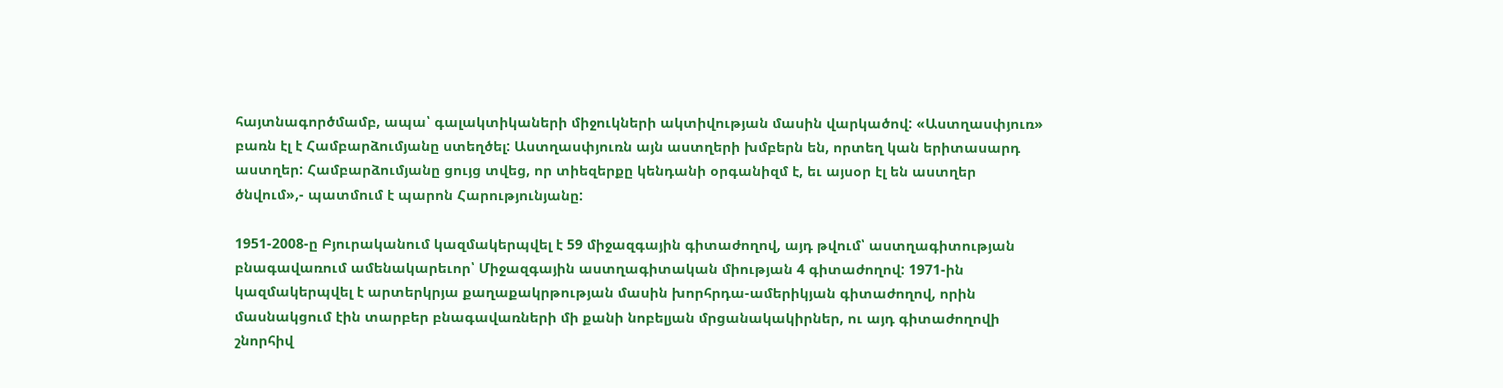հայտնագործմամբ, ապա՝ գալակտիկաների միջուկների ակտիվության մասին վարկածով: «Աստղասփյուռ» բառն էլ է Համբարձումյանը ստեղծել: Աստղասփյուռն այն աստղերի խմբերն են, որտեղ կան երիտասարդ աստղեր: Համբարձումյանը ցույց տվեց, որ տիեզերքը կենդանի օրգանիզմ է, եւ այսօր էլ են աստղեր ծնվում»,- պատմում է պարոն Հարությունյանը:

1951-2008-ը Բյուրականում կազմակերպվել է 59 միջազգային գիտաժողով, այդ թվում՝ աստղագիտության բնագավառում ամենակարեւոր՝ Միջազգային աստղագիտական միության 4 գիտաժողով: 1971-ին կազմակերպվել է արտերկրյա քաղաքակրթության մասին խորհրդա-ամերիկյան գիտաժողով, որին մասնակցում էին տարբեր բնագավառների մի քանի նոբելյան մրցանակակիրներ, ու այդ գիտաժողովի շնորհիվ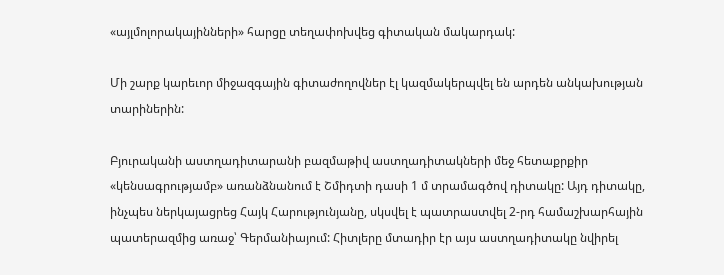«այլմոլորակայինների» հարցը տեղափոխվեց գիտական մակարդակ:

Մի շարք կարեւոր միջազգային գիտաժողովներ էլ կազմակերպվել են արդեն անկախության տարիներին:

Բյուրականի աստղադիտարանի բազմաթիվ աստղադիտակների մեջ հետաքրքիր «կենսագրությամբ» առանձնանում է Շմիդտի դասի 1 մ տրամագծով դիտակը: Այդ դիտակը, ինչպես ներկայացրեց Հայկ Հարությունյանը, սկսվել է պատրաստվել 2-րդ համաշխարհային պատերազմից առաջ՝ Գերմանիայում: Հիտլերը մտադիր էր այս աստղադիտակը նվիրել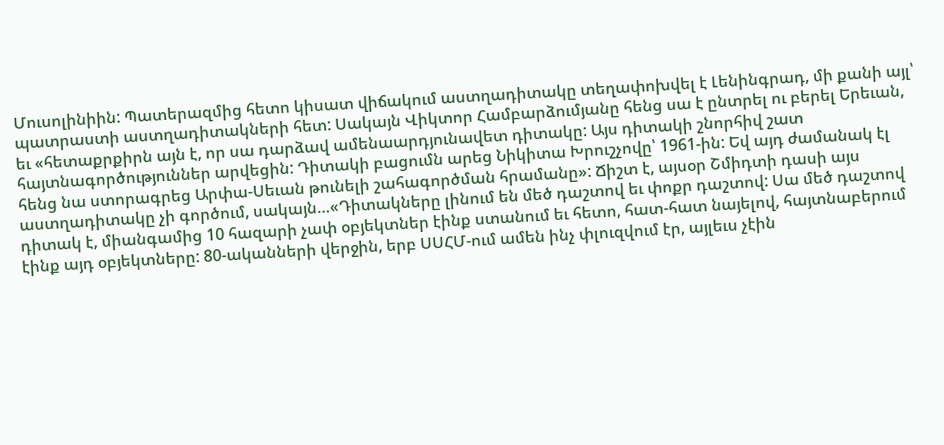Մուսոլինիին: Պատերազմից հետո կիսատ վիճակում աստղադիտակը տեղափոխվել է Լենինգրադ, մի քանի այլ՝ պատրաստի աստղադիտակների հետ: Սակայն Վիկտոր Համբարձումյանը հենց սա է ընտրել ու բերել Երեւան, եւ «հետաքրքիրն այն է, որ սա դարձավ ամենաարդյունավետ դիտակը: Այս դիտակի շնորհիվ շատ հայտնագործություններ արվեցին: Դիտակի բացումն արեց Նիկիտա Խրուշչովը՝ 1961-ին: Եվ այդ ժամանակ էլ հենց նա ստորագրեց Արփա-Սեւան թունելի շահագործման հրամանը»: Ճիշտ է, այսօր Շմիդտի դասի այս աստղադիտակը չի գործում, սակայն…«Դիտակները լինում են մեծ դաշտով եւ փոքր դաշտով: Սա մեծ դաշտով դիտակ է, միանգամից 10 հազարի չափ օբյեկտներ էինք ստանում եւ հետո, հատ-հատ նայելով, հայտնաբերում էինք այդ օբյեկտները: 80-ականների վերջին, երբ ՍՍՀՄ-ում ամեն ինչ փլուզվում էր, այլեւս չէին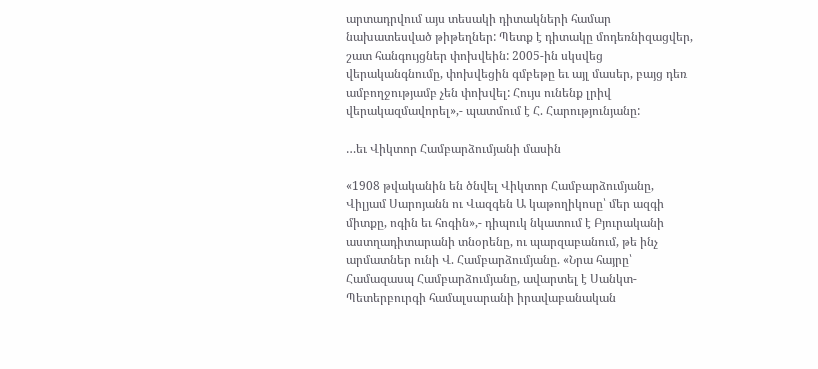արտադրվում այս տեսակի դիտակների համար նախատեսված թիթեղներ: Պետք է դիտակը մոդեռնիզացվեր, շատ հանգույցներ փոխվեին: 2005-ին սկսվեց վերականգնումը, փոխվեցին գմբեթը եւ այլ մասեր, բայց դեռ ամբողջությամբ չեն փոխվել: Հույս ունենք լրիվ վերակազմավորել»,- պատմում է Հ. Հարությունյանը:

…եւ Վիկտոր Համբարձումյանի մասին

«1908 թվականին են ծնվել Վիկտոր Համբարձումյանը, Վիլյամ Սարոյանն ու Վազգեն Ա կաթողիկոսը՝ մեր ազգի միտքը, ոգին եւ հոգին»,- դիպուկ նկատում է Բյուրականի աստղադիտարանի տնօրենը, ու պարզաբանում, թե ինչ արմատներ ունի Վ. Համբարձումյանը. «Նրա հայրը՝ Համազասպ Համբարձումյանը, ավարտել է Սանկտ-Պետերբուրգի համալսարանի իրավաբանական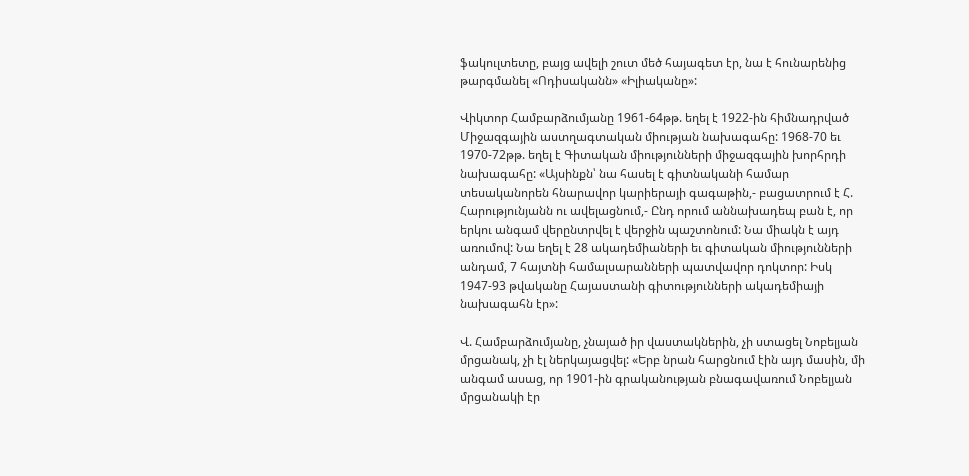ֆակուլտետը, բայց ավելի շուտ մեծ հայագետ էր, նա է հունարենից թարգմանել «Ոդիսականն» «Իլիականը»:

Վիկտոր Համբարձումյանը 1961-64թթ. եղել է 1922-ին հիմնադրված Միջազգային աստղագտական միության նախագահը: 1968-70 եւ 1970-72թթ. եղել է Գիտական միությունների միջազգային խորհրդի նախագահը: «Այսինքն՝ նա հասել է գիտնականի համար տեսականորեն հնարավոր կարիերայի գագաթին,- բացատրում է Հ. Հարությունյանն ու ավելացնում,- Ընդ որում աննախադեպ բան է, որ երկու անգամ վերընտրվել է վերջին պաշտոնում: Նա միակն է այդ առումով: Նա եղել է 28 ակադեմիաների եւ գիտական միությունների անդամ, 7 հայտնի համալսարանների պատվավոր դոկտոր: Իսկ 1947-93 թվականը Հայաստանի գիտությունների ակադեմիայի նախագահն էր»:

Վ. Համբարձումյանը, չնայած իր վաստակներին, չի ստացել Նոբելյան մրցանակ, չի էլ ներկայացվել: «Երբ նրան հարցնում էին այդ մասին, մի անգամ ասաց, որ 1901-ին գրականության բնագավառում Նոբելյան մրցանակի էր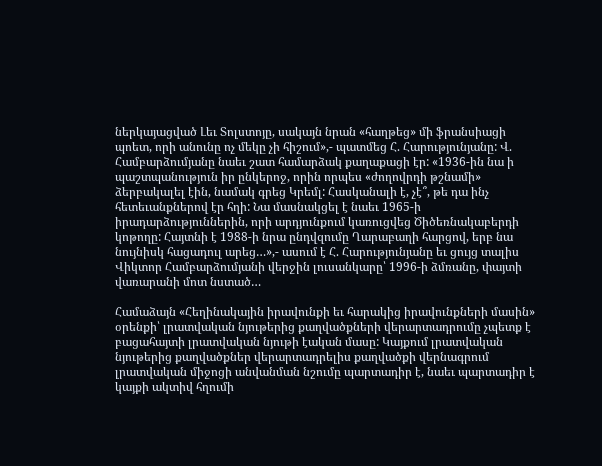ներկայացված Լեւ Տոլստոյը, սակայն նրան «հաղթեց» մի ֆրանսիացի պոետ, որի անունը ոչ մեկը չի հիշում»,- պատմեց Հ. Հարությունյանը: Վ. Համբարձումյանը նաեւ շատ համարձակ քաղաքացի էր: «1936-ին նա ի պաշտպանություն իր ընկերոջ, որին որպես «ժողովրդի թշնամի» ձերբակալել էին, նամակ գրեց Կրեմլ: Հասկանալի է, չէ՞, թե դա ինչ հետեւանքներով էր հղի: Նա մասնակցել է նաեւ 1965-ի իրադարձություններին, որի արդյունքում կառուցվեց Ծիծեռնակաբերդի կոթողը: Հայտնի է 1988-ի նրա ընդվզումը Ղարաբաղի հարցով, երբ նա նույնիսկ հացադուլ արեց…»,- ասում է Հ. Հարությունյանը եւ ցույց տալիս Վիկտոր Համբարձումյանի վերջին լուսանկարը՝ 1996-ի ձմռանը, փայտի վառարանի մոտ նստած…

Համաձայն «Հեղինակային իրավունքի եւ հարակից իրավունքների մասին» օրենքի՝ լրատվական նյութերից քաղվածքների վերարտադրումը չպետք է բացահայտի լրատվական նյութի էական մասը: Կայքում լրատվական նյութերից քաղվածքներ վերարտադրելիս քաղվածքի վերնագրում լրատվական միջոցի անվանման նշումը պարտադիր է, նաեւ պարտադիր է կայքի ակտիվ հղումի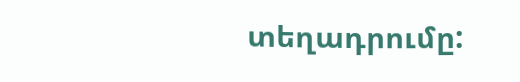տեղադրումը: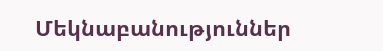Մեկնաբանություններ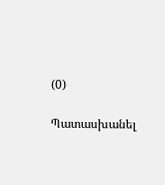(0)

Պատասխանել